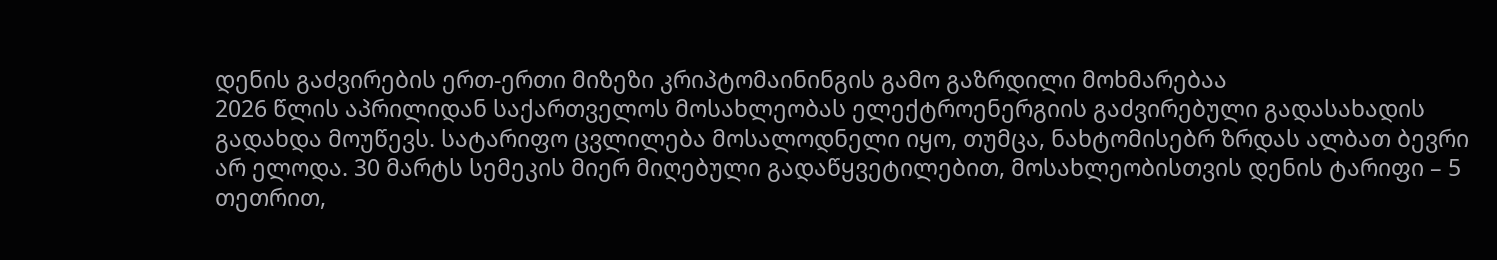დენის გაძვირების ერთ-ერთი მიზეზი კრიპტომაინინგის გამო გაზრდილი მოხმარებაა
2026 წლის აპრილიდან საქართველოს მოსახლეობას ელექტროენერგიის გაძვირებული გადასახადის გადახდა მოუწევს. სატარიფო ცვლილება მოსალოდნელი იყო, თუმცა, ნახტომისებრ ზრდას ალბათ ბევრი არ ელოდა. 30 მარტს სემეკის მიერ მიღებული გადაწყვეტილებით, მოსახლეობისთვის დენის ტარიფი – 5 თეთრით,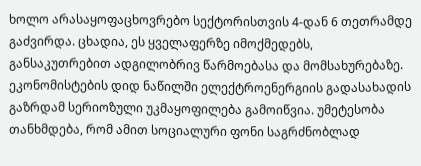ხოლო არასაყოფაცხოვრებო სექტორისთვის 4-დან 6 თეთრამდე გაძვირდა. ცხადია, ეს ყველაფერზე იმოქმედებს, განსაკუთრებით ადგილობრივ წარმოებასა და მომსახურებაზე.
ეკონომისტების დიდ ნაწილში ელექტროენერგიის გადასახადის გაზრდამ სერიოზული უკმაყოფილება გამოიწვია. უმეტესობა თანხმდება, რომ ამით სოციალური ფონი საგრძნობლად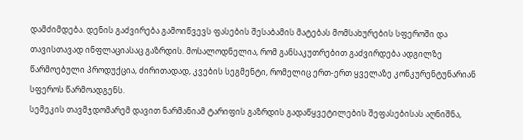დამძიმდება. დენის გაძვირება გამოიწვევს ფასების შესაბამის მატებას მომსახურების სფეროში და თავისთავად ინფლაციასაც გაზრდის. მოსალოდნელია, რომ განსაკუთრებით გაძვირდება ადგილზე წარმოებული პროდუქცია, ძირითადად, კვების სეგმენტი, რომელიც ერთ-ერთ ყველაზე კონკურენტუნარიან სფეროს წარმოადგენს.
სემეკის თავმჯდომარემ დავით ნარმანიამ ტარიფის გაზრდის გადაწყვეტილების შეფასებისას აღნიშნა,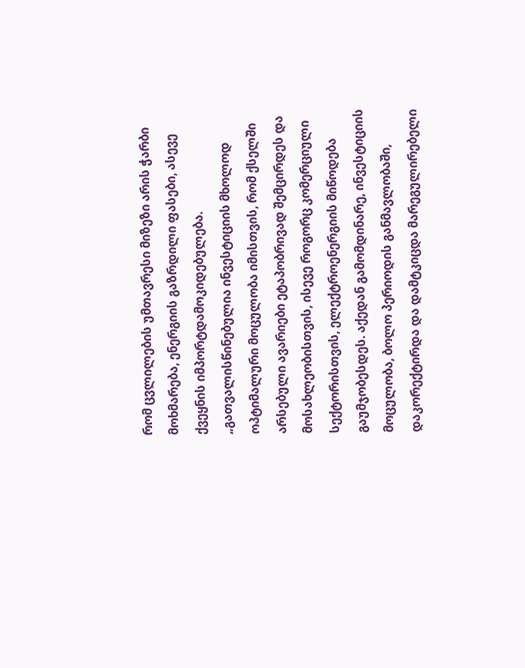რომ ცვლილების უმთავრესი მიზეზი არის ჭარბი მოხმარება, ენერგიის გაზრდილი ფასები, ასევე ქვეყნის იმპორტდამოკიდებულება.
„გათვალისწინებულია ინვესტიციის მხოლოდ ოპტიმალური მოცულობა იმისთვის, რომ ქსელში არსებული ავარიები ეტაპობრივად შემცირდეს და მოსახლეობისთვის, ისევე როგორც კომერციული სექტორისთვის, ელექტროენერგიის მიწოდება გაუმჯობესდეს. აქედან გამომდინარე, ინვესტიციის მოცულობა, ბოლო პერიოდის განმავლობაში, დაკორექტირდა და დამტკიცდა მარეგულირებელი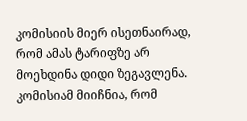კომისიის მიერ ისეთნაირად, რომ ამას ტარიფზე არ მოეხდინა დიდი ზეგავლენა. კომისიამ მიიჩნია, რომ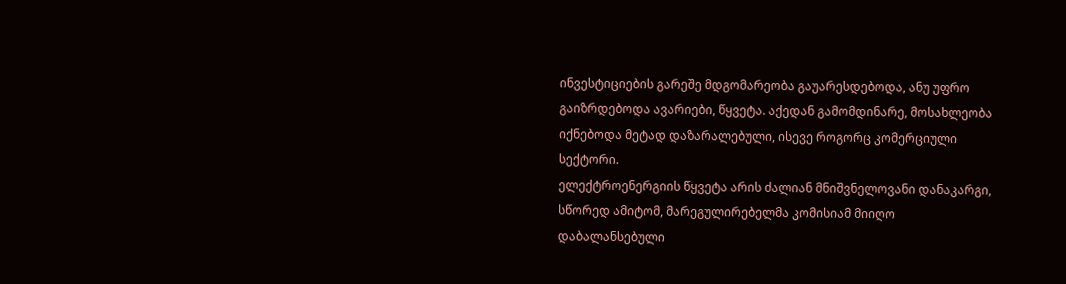ინვესტიციების გარეშე მდგომარეობა გაუარესდებოდა, ანუ უფრო გაიზრდებოდა ავარიები, წყვეტა. აქედან გამომდინარე, მოსახლეობა იქნებოდა მეტად დაზარალებული, ისევე როგორც კომერციული სექტორი.
ელექტროენერგიის წყვეტა არის ძალიან მნიშვნელოვანი დანაკარგი, სწორედ ამიტომ, მარეგულირებელმა კომისიამ მიიღო დაბალანსებული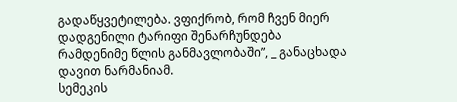გადაწყვეტილება. ვფიქრობ, რომ ჩვენ მიერ დადგენილი ტარიფი შენარჩუნდება რამდენიმე წლის განმავლობაში”, _ განაცხადა დავით ნარმანიამ.
სემეკის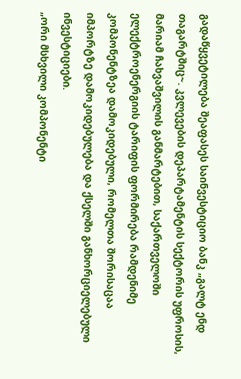გადაწყვეტილება შეაფასეს საინვესტიციო ბანკ „გალტ ენდ თაგარტშიც~. კვლევების დეპარტამენტის სექტორის უფროსის, მარიამ ჩახვაშვილის განმარტებით, საქართველოში ელექტროენერგიის ტარიფის ფორმირება რამდენიმე კომპონენტზეა დამოკიდებული, რომელთა შორისაცაა იმპორტზე დამოკიდებულება და ქსელში განხორციელებული ინვესტიციები.
„ორი მსხვილი კომპონენტი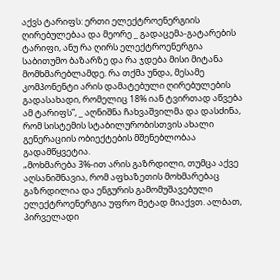აქვს ტარიფს: ერთი ელექტროენერგიის ღირებულებაა და მეორე _ გადაცემა-გატარების ტარიფი, ანუ რა ღირს ელექტროენერგია საბითუმო ბაზარზე და რა ჯდება მისი მიტანა მომხმარებლამდე. რა თქმა უნდა, მესამე კომპონენტი არის დამატებული ღირებულების გადასახადი, რომელიც 18% იან ტვირთად აწვება ამ ტარიფს”, _ აღნიშნა ჩახვაშვილმა და დასძინა, რომ სისტემის სტაბილურობისთვის ახალი გენერაციის ობიექტების მშენებლობაა გადამწყვეტია.
„მოხმარება 3%-ით არის გაზრდილი, თუმცა აქვე აღსანიშნავია, რომ აფხაზეთის მოხმარებაც გაზრდილია და ენგურის გამომუშავებული ელექტროენერგია უფრო მეტად მიაქვთ. ალბათ, პირველადი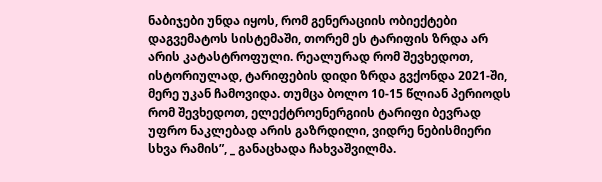ნაბიჯები უნდა იყოს, რომ გენერაციის ობიექტები დაგვემატოს სისტემაში, თორემ ეს ტარიფის ზრდა არ არის კატასტროფული. რეალურად რომ შევხედოთ, ისტორიულად, ტარიფების დიდი ზრდა გვქონდა 2021-ში, მერე უკან ჩამოვიდა. თუმცა ბოლო 10-15 წლიან პერიოდს რომ შევხედოთ, ელექტროენერგიის ტარიფი ბევრად უფრო ნაკლებად არის გაზრდილი, ვიდრე ნებისმიერი სხვა რამის”, _ განაცხადა ჩახვაშვილმა.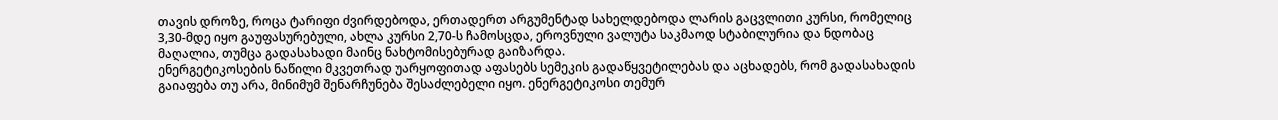თავის დროზე, როცა ტარიფი ძვირდებოდა, ერთადერთ არგუმენტად სახელდებოდა ლარის გაცვლითი კურსი, რომელიც 3,30-მდე იყო გაუფასურებული, ახლა კურსი 2,70-ს ჩამოსცდა, ეროვნული ვალუტა საკმაოდ სტაბილურია და ნდობაც მაღალია, თუმცა გადასახადი მაინც ნახტომისებურად გაიზარდა.
ენერგეტიკოსების ნაწილი მკვეთრად უარყოფითად აფასებს სემეკის გადაწყვეტილებას და აცხადებს, რომ გადასახადის გაიაფება თუ არა, მინიმუმ შენარჩუნება შესაძლებელი იყო. ენერგეტიკოსი თემურ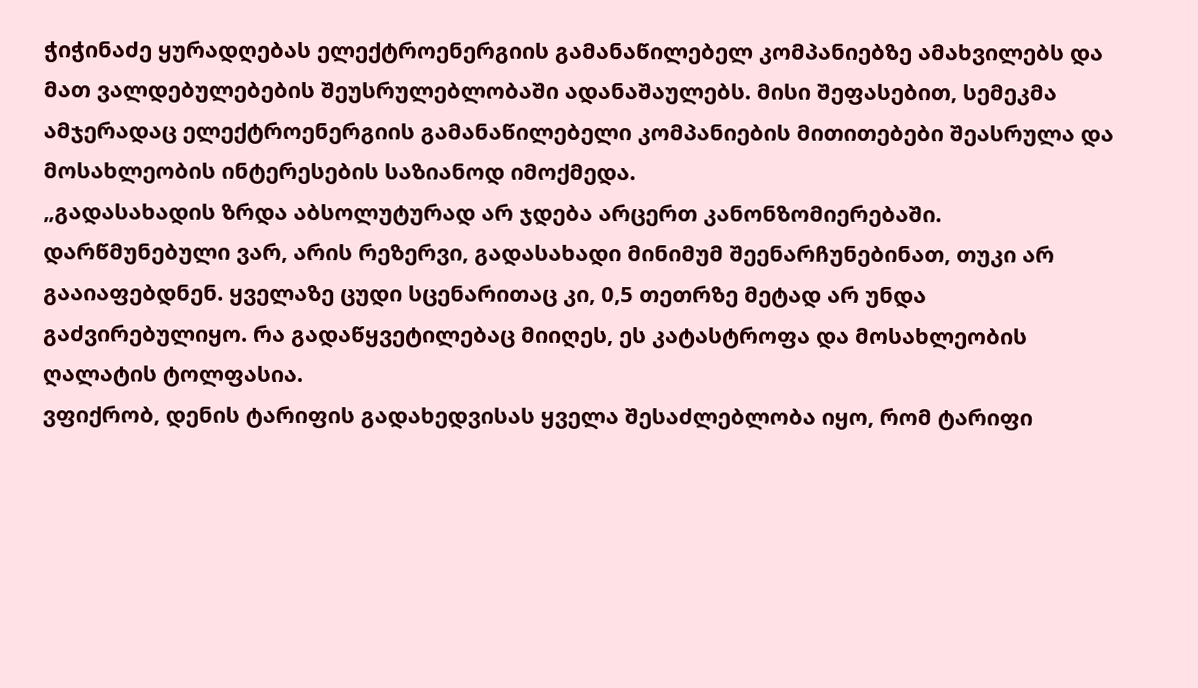ჭიჭინაძე ყურადღებას ელექტროენერგიის გამანაწილებელ კომპანიებზე ამახვილებს და მათ ვალდებულებების შეუსრულებლობაში ადანაშაულებს. მისი შეფასებით, სემეკმა ამჯერადაც ელექტროენერგიის გამანაწილებელი კომპანიების მითითებები შეასრულა და მოსახლეობის ინტერესების საზიანოდ იმოქმედა.
„გადასახადის ზრდა აბსოლუტურად არ ჯდება არცერთ კანონზომიერებაში. დარწმუნებული ვარ, არის რეზერვი, გადასახადი მინიმუმ შეენარჩუნებინათ, თუკი არ გააიაფებდნენ. ყველაზე ცუდი სცენარითაც კი, 0,5 თეთრზე მეტად არ უნდა გაძვირებულიყო. რა გადაწყვეტილებაც მიიღეს, ეს კატასტროფა და მოსახლეობის ღალატის ტოლფასია.
ვფიქრობ, დენის ტარიფის გადახედვისას ყველა შესაძლებლობა იყო, რომ ტარიფი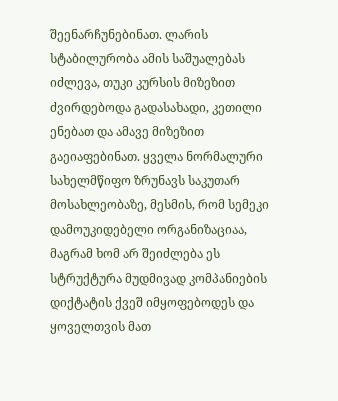შეენარჩუნებინათ. ლარის სტაბილურობა ამის საშუალებას იძლევა, თუკი კურსის მიზეზით ძვირდებოდა გადასახადი, კეთილი ენებათ და ამავე მიზეზით გაეიაფებინათ. ყველა ნორმალური სახელმწიფო ზრუნავს საკუთარ მოსახლეობაზე, მესმის, რომ სემეკი დამოუკიდებელი ორგანიზაციაა, მაგრამ ხომ არ შეიძლება ეს სტრუქტურა მუდმივად კომპანიების დიქტატის ქვეშ იმყოფებოდეს და ყოველთვის მათ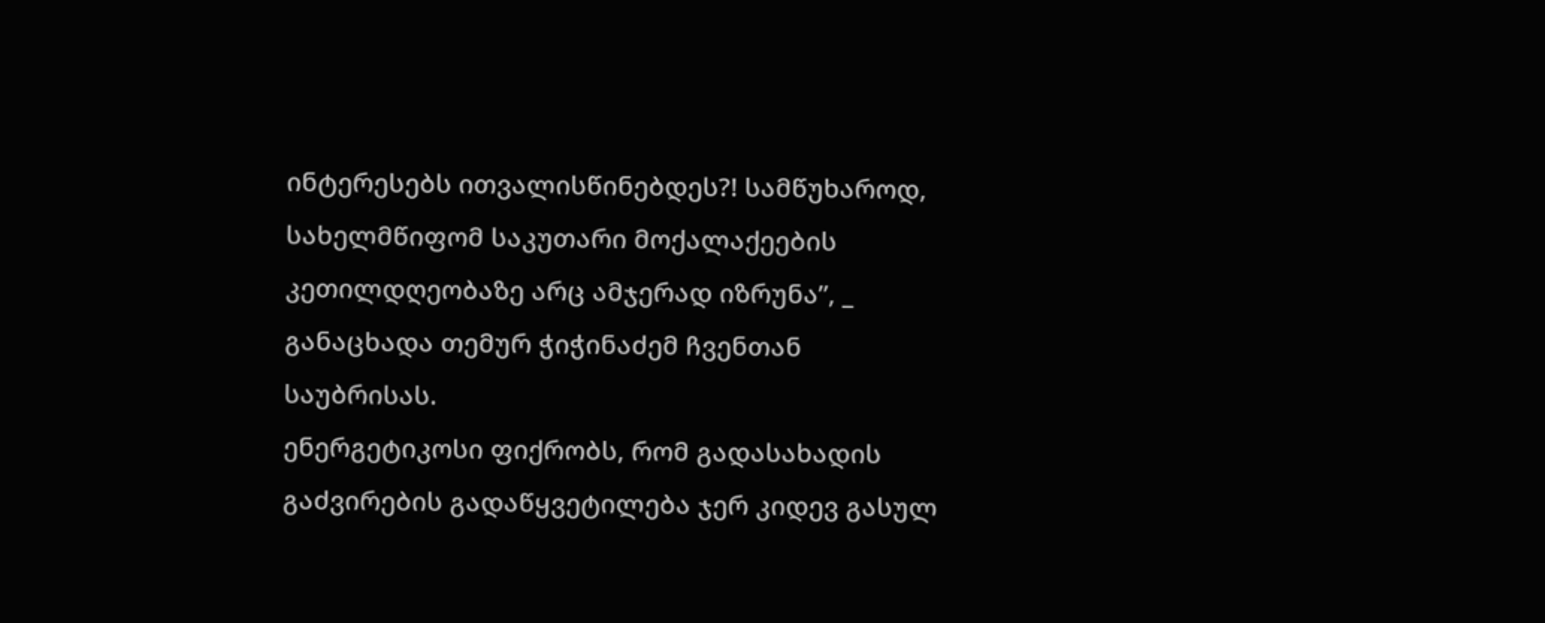ინტერესებს ითვალისწინებდეს?! სამწუხაროდ, სახელმწიფომ საკუთარი მოქალაქეების კეთილდღეობაზე არც ამჯერად იზრუნა”, _ განაცხადა თემურ ჭიჭინაძემ ჩვენთან საუბრისას.
ენერგეტიკოსი ფიქრობს, რომ გადასახადის გაძვირების გადაწყვეტილება ჯერ კიდევ გასულ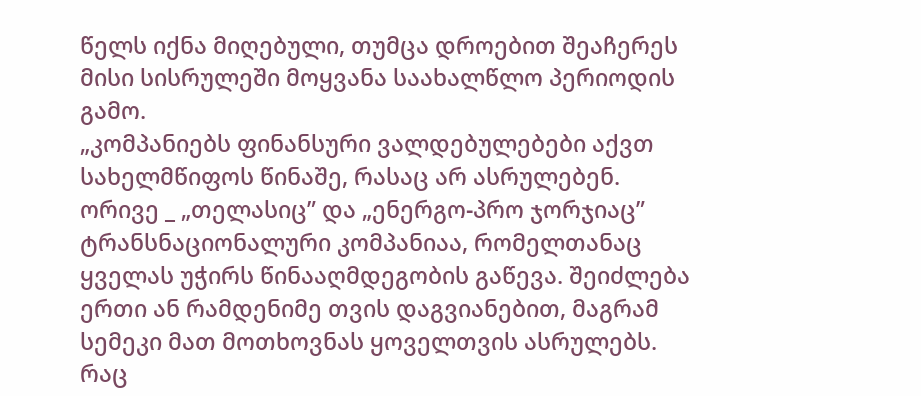წელს იქნა მიღებული, თუმცა დროებით შეაჩერეს მისი სისრულეში მოყვანა საახალწლო პერიოდის გამო.
„კომპანიებს ფინანსური ვალდებულებები აქვთ სახელმწიფოს წინაშე, რასაც არ ასრულებენ. ორივე _ „თელასიც” და „ენერგო-პრო ჯორჯიაც” ტრანსნაციონალური კომპანიაა, რომელთანაც ყველას უჭირს წინააღმდეგობის გაწევა. შეიძლება ერთი ან რამდენიმე თვის დაგვიანებით, მაგრამ სემეკი მათ მოთხოვნას ყოველთვის ასრულებს. რაც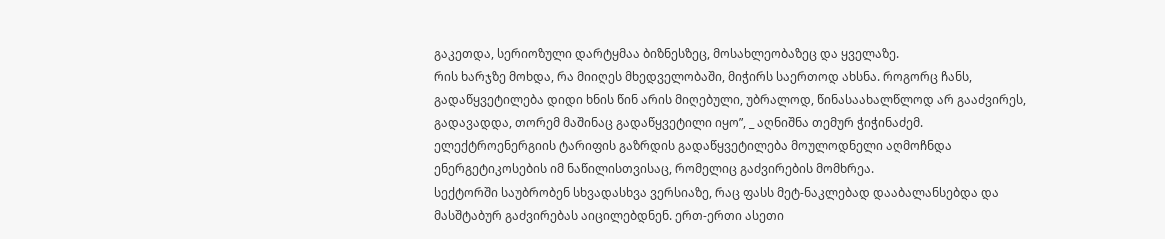გაკეთდა, სერიოზული დარტყმაა ბიზნესზეც, მოსახლეობაზეც და ყველაზე.
რის ხარჯზე მოხდა, რა მიიღეს მხედველობაში, მიჭირს საერთოდ ახსნა. როგორც ჩანს, გადაწყვეტილება დიდი ხნის წინ არის მიღებული, უბრალოდ, წინასაახალწლოდ არ გააძვირეს, გადავადდა, თორემ მაშინაც გადაწყვეტილი იყო”, _ აღნიშნა თემურ ჭიჭინაძემ.
ელექტროენერგიის ტარიფის გაზრდის გადაწყვეტილება მოულოდნელი აღმოჩნდა ენერგეტიკოსების იმ ნაწილისთვისაც, რომელიც გაძვირების მომხრეა.
სექტორში საუბრობენ სხვადასხვა ვერსიაზე, რაც ფასს მეტ-ნაკლებად დააბალანსებდა და მასშტაბურ გაძვირებას აიცილებდნენ. ერთ-ერთი ასეთი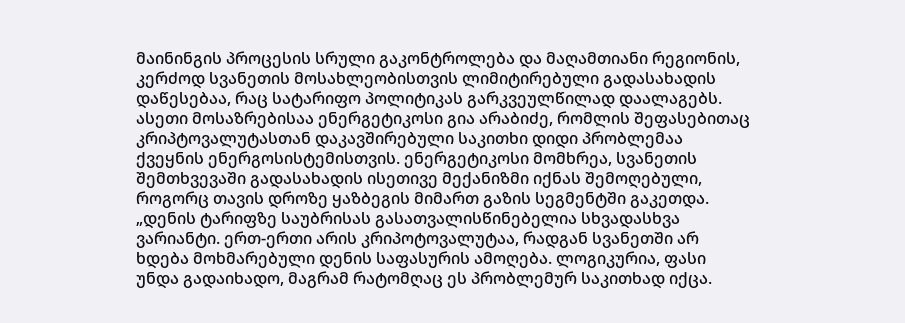მაინინგის პროცესის სრული გაკონტროლება და მაღამთიანი რეგიონის, კერძოდ სვანეთის მოსახლეობისთვის ლიმიტირებული გადასახადის დაწესებაა, რაც სატარიფო პოლიტიკას გარკვეულწილად დაალაგებს.
ასეთი მოსაზრებისაა ენერგეტიკოსი გია არაბიძე, რომლის შეფასებითაც კრიპტოვალუტასთან დაკავშირებული საკითხი დიდი პრობლემაა ქვეყნის ენერგოსისტემისთვის. ენერგეტიკოსი მომხრეა, სვანეთის შემთხვევაში გადასახადის ისეთივე მექანიზმი იქნას შემოღებული, როგორც თავის დროზე ყაზბეგის მიმართ გაზის სეგმენტში გაკეთდა.
„დენის ტარიფზე საუბრისას გასათვალისწინებელია სხვადასხვა ვარიანტი. ერთ-ერთი არის კრიპოტოვალუტაა, რადგან სვანეთში არ ხდება მოხმარებული დენის საფასურის ამოღება. ლოგიკურია, ფასი უნდა გადაიხადო, მაგრამ რატომღაც ეს პრობლემურ საკითხად იქცა.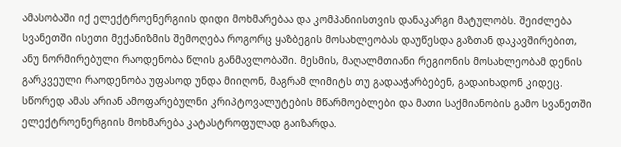ამასობაში იქ ელექტროენერგიის დიდი მოხმარებაა და კომპანიისთვის დანაკარგი მატულობს. შეიძლება სვანეთში ისეთი მექანიზმის შემოღება როგორც ყაზბეგის მოსახლეობას დაუწესდა გაზთან დაკავშირებით, ანუ ნორმირებული რაოდენობა წლის განმავლობაში. მესმის, მაღალმთიანი რეგიონის მოსახლეობამ დენის გარკვეული რაოდენობა უფასოდ უნდა მიიღონ, მაგრამ ლიმიტს თუ გადააჭარბებენ, გადაიხადონ კიდეც.
სწორედ ამას არიან ამოფარებულნი კრიპტოვალუტების მწარმოებლები და მათი საქმიანობის გამო სვანეთში ელექტროენერგიის მოხმარება კატასტროფულად გაიზარდა.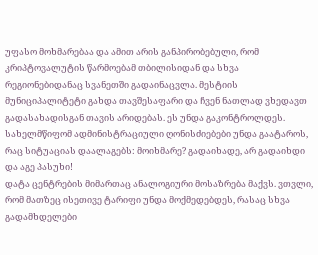უფასო მოხმარებაა და ამით არის განპირობებული, რომ კრიპტოვალუტის წარმოებამ თბილისიდან და სხვა რეგიონებიდანაც სვანეთში გადაინაცვლა. მესტიის მუნიციპალიტეტი გახდა თავშესაფარი და ჩვენ ნათლად ვხედავთ გადასახადისგან თავის არიდებას. ეს უნდა გაკონტროლდეს. სახელმწიფომ ადმინისტრაციული ღონისძიებები უნდა გაატაროს, რაც სიტუაციას დაალაგებს: მოიხმარე? გადაიხადე, არ გადაიხდი და აგე პასუხი!
დატა ცენტრების მიმართაც ანალოგიური მოსაზრება მაქვს. ვთვლი, რომ მათზეც ისეთივე ტარიფი უნდა მოქმედებდეს, რასაც სხვა გადამხდელები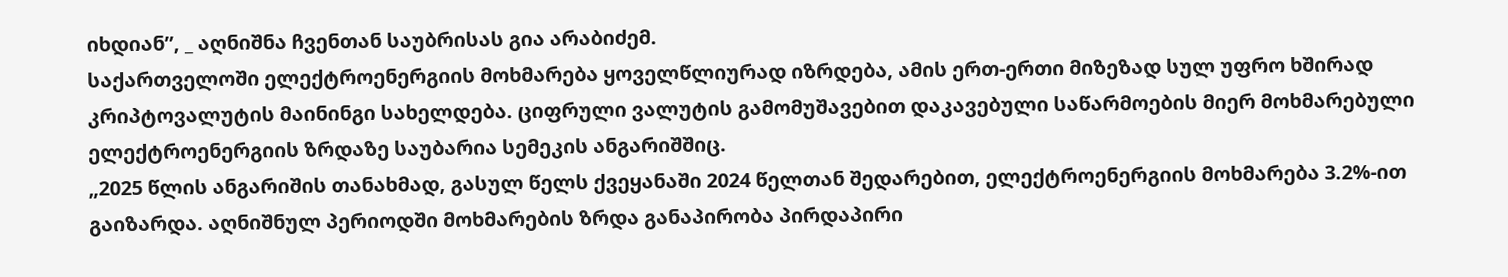იხდიან”, _ აღნიშნა ჩვენთან საუბრისას გია არაბიძემ.
საქართველოში ელექტროენერგიის მოხმარება ყოველწლიურად იზრდება, ამის ერთ-ერთი მიზეზად სულ უფრო ხშირად კრიპტოვალუტის მაინინგი სახელდება. ციფრული ვალუტის გამომუშავებით დაკავებული საწარმოების მიერ მოხმარებული ელექტროენერგიის ზრდაზე საუბარია სემეკის ანგარიშშიც.
„2025 წლის ანგარიშის თანახმად, გასულ წელს ქვეყანაში 2024 წელთან შედარებით, ელექტროენერგიის მოხმარება 3.2%-ით გაიზარდა. აღნიშნულ პერიოდში მოხმარების ზრდა განაპირობა პირდაპირი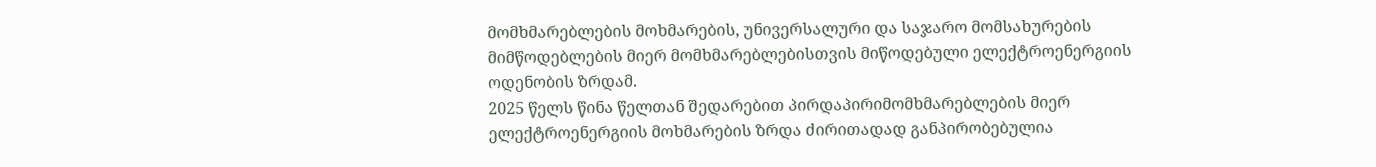მომხმარებლების მოხმარების, უნივერსალური და საჯარო მომსახურების მიმწოდებლების მიერ მომხმარებლებისთვის მიწოდებული ელექტროენერგიის ოდენობის ზრდამ.
2025 წელს წინა წელთან შედარებით პირდაპირიმომხმარებლების მიერ ელექტროენერგიის მოხმარების ზრდა ძირითადად განპირობებულია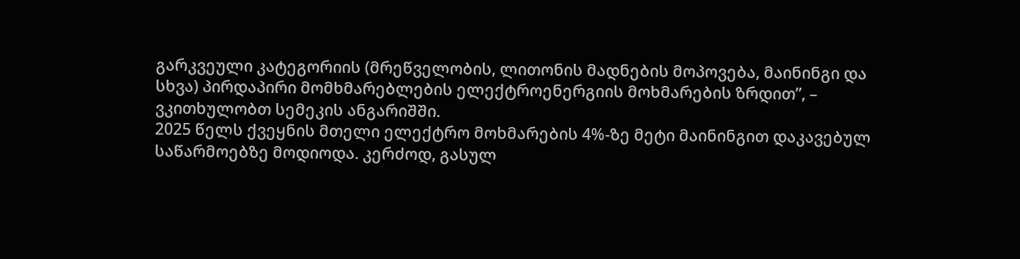გარკვეული კატეგორიის (მრეწველობის, ლითონის მადნების მოპოვება, მაინინგი და სხვა) პირდაპირი მომხმარებლების ელექტროენერგიის მოხმარების ზრდით”, – ვკითხულობთ სემეკის ანგარიშში.
2025 წელს ქვეყნის მთელი ელექტრო მოხმარების 4%-ზე მეტი მაინინგით დაკავებულ საწარმოებზე მოდიოდა. კერძოდ, გასულ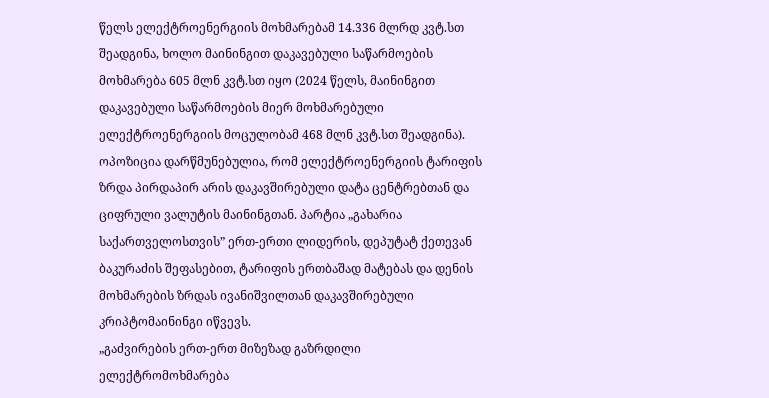წელს ელექტროენერგიის მოხმარებამ 14.336 მლრდ კვტ.სთ შეადგინა, ხოლო მაინინგით დაკავებული საწარმოების მოხმარება 605 მლნ კვტ.სთ იყო (2024 წელს, მაინინგით დაკავებული საწარმოების მიერ მოხმარებული ელექტროენერგიის მოცულობამ 468 მლნ კვტ.სთ შეადგინა).
ოპოზიცია დარწმუნებულია, რომ ელექტროენერგიის ტარიფის ზრდა პირდაპირ არის დაკავშირებული დატა ცენტრებთან და ციფრული ვალუტის მაინინგთან. პარტია „გახარია საქართველოსთვის” ერთ-ერთი ლიდერის, დეპუტატ ქეთევან ბაკურაძის შეფასებით, ტარიფის ერთბაშად მატებას და დენის მოხმარების ზრდას ივანიშვილთან დაკავშირებული კრიპტომაინინგი იწვევს.
„გაძვირების ერთ-ერთ მიზეზად გაზრდილი ელექტრომოხმარება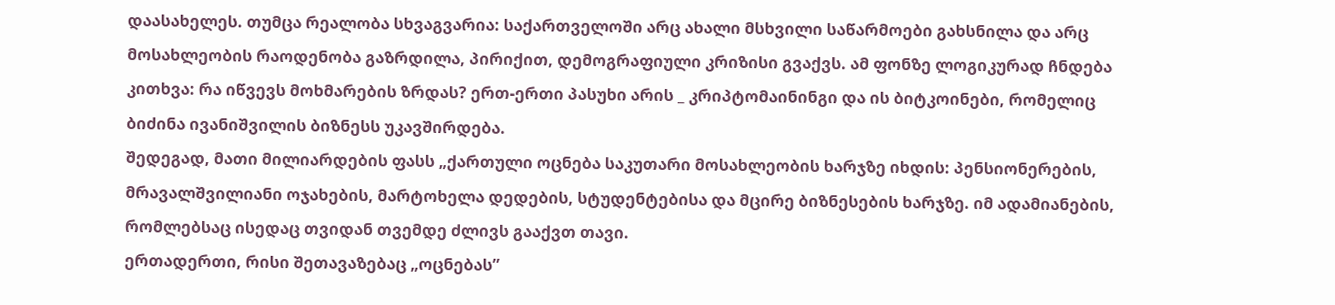დაასახელეს. თუმცა რეალობა სხვაგვარია: საქართველოში არც ახალი მსხვილი საწარმოები გახსნილა და არც მოსახლეობის რაოდენობა გაზრდილა, პირიქით, დემოგრაფიული კრიზისი გვაქვს. ამ ფონზე ლოგიკურად ჩნდება კითხვა: რა იწვევს მოხმარების ზრდას? ერთ-ერთი პასუხი არის _ კრიპტომაინინგი და ის ბიტკოინები, რომელიც ბიძინა ივანიშვილის ბიზნესს უკავშირდება.
შედეგად, მათი მილიარდების ფასს „ქართული ოცნება საკუთარი მოსახლეობის ხარჯზე იხდის: პენსიონერების, მრავალშვილიანი ოჯახების, მარტოხელა დედების, სტუდენტებისა და მცირე ბიზნესების ხარჯზე. იმ ადამიანების, რომლებსაც ისედაც თვიდან თვემდე ძლივს გააქვთ თავი.
ერთადერთი, რისი შეთავაზებაც „ოცნებას”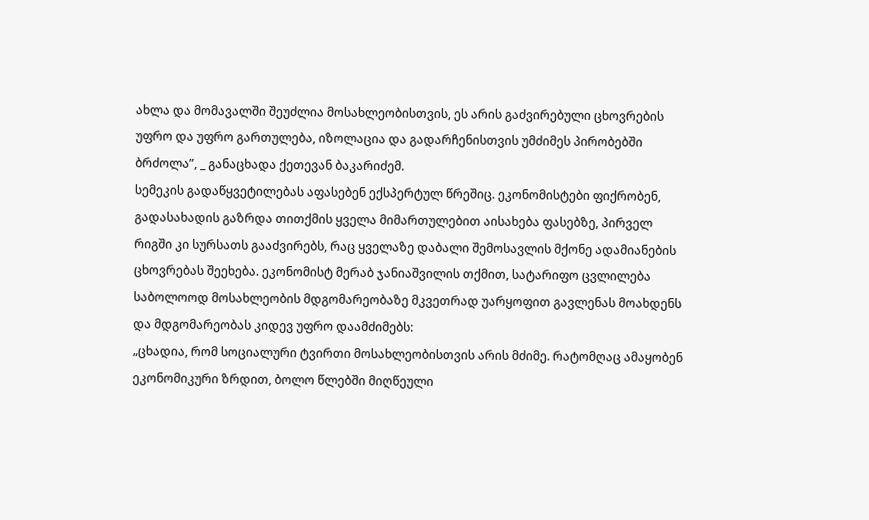ახლა და მომავალში შეუძლია მოსახლეობისთვის, ეს არის გაძვირებული ცხოვრების უფრო და უფრო გართულება, იზოლაცია და გადარჩენისთვის უმძიმეს პირობებში ბრძოლა”, _ განაცხადა ქეთევან ბაკარიძემ.
სემეკის გადაწყვეტილებას აფასებენ ექსპერტულ წრეშიც. ეკონომისტები ფიქრობენ, გადასახადის გაზრდა თითქმის ყველა მიმართულებით აისახება ფასებზე, პირველ რიგში კი სურსათს გააძვირებს, რაც ყველაზე დაბალი შემოსავლის მქონე ადამიანების ცხოვრებას შეეხება. ეკონომისტ მერაბ ჯანიაშვილის თქმით, სატარიფო ცვლილება საბოლოოდ მოსახლეობის მდგომარეობაზე მკვეთრად უარყოფით გავლენას მოახდენს და მდგომარეობას კიდევ უფრო დაამძიმებს:
„ცხადია, რომ სოციალური ტვირთი მოსახლეობისთვის არის მძიმე. რატომღაც ამაყობენ ეკონომიკური ზრდით, ბოლო წლებში მიღწეული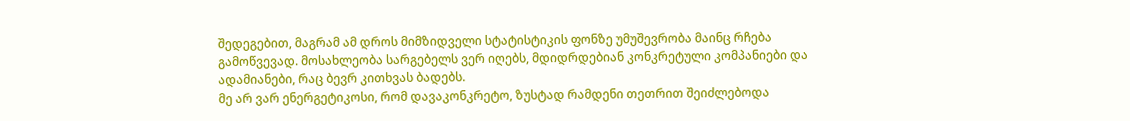შედეგებით, მაგრამ ამ დროს მიმზიდველი სტატისტიკის ფონზე უმუშევრობა მაინც რჩება გამოწვევად. მოსახლეობა სარგებელს ვერ იღებს, მდიდრდებიან კონკრეტული კომპანიები და ადამიანები, რაც ბევრ კითხვას ბადებს.
მე არ ვარ ენერგეტიკოსი, რომ დავაკონკრეტო, ზუსტად რამდენი თეთრით შეიძლებოდა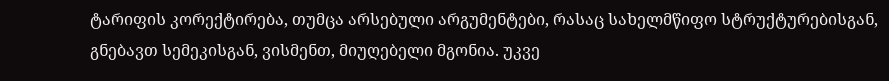ტარიფის კორექტირება, თუმცა არსებული არგუმენტები, რასაც სახელმწიფო სტრუქტურებისგან, გნებავთ სემეკისგან, ვისმენთ, მიუღებელი მგონია. უკვე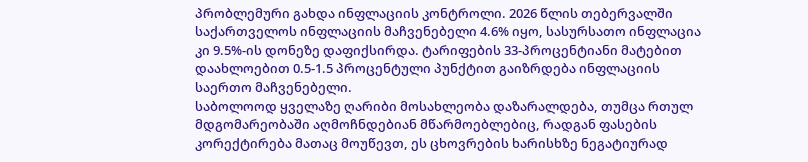პრობლემური გახდა ინფლაციის კონტროლი. 2026 წლის თებერვალში საქართველოს ინფლაციის მაჩვენებელი 4.6% იყო, სასურსათო ინფლაცია კი 9.5%-ის დონეზე დაფიქსირდა. ტარიფების 33-პროცენტიანი მატებით დაახლოებით 0.5-1.5 პროცენტული პუნქტით გაიზრდება ინფლაციის საერთო მაჩვენებელი.
საბოლოოდ ყველაზე ღარიბი მოსახლეობა დაზარალდება, თუმცა რთულ მდგომარეობაში აღმოჩნდებიან მწარმოებლებიც, რადგან ფასების კორექტირება მათაც მოუწევთ, ეს ცხოვრების ხარისხზე ნეგატიურად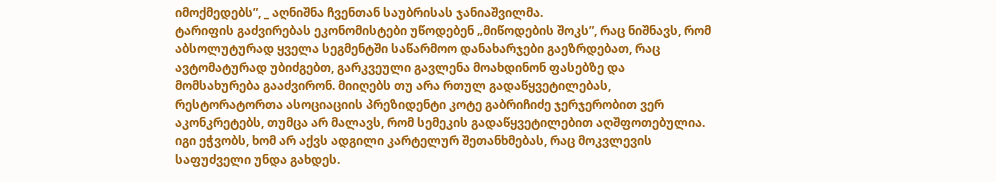იმოქმედებს”, _ აღნიშნა ჩვენთან საუბრისას ჯანიაშვილმა.
ტარიფის გაძვირებას ეკონომისტები უწოდებენ „მიწოდების შოკს”, რაც ნიშნავს, რომ აბსოლუტურად ყველა სეგმენტში საწარმოო დანახარჯები გაეზრდებათ, რაც ავტომატურად უბიძგებთ, გარკვეული გავლენა მოახდინონ ფასებზე და მომსახურება გააძვირონ. მიიღებს თუ არა რთულ გადაწყვეტილებას, რესტორატორთა ასოციაციის პრეზიდენტი კოტე გაბრიჩიძე ჯერჯერობით ვერ აკონკრეტებს, თუმცა არ მალავს, რომ სემეკის გადაწყვეტილებით აღშფოთებულია. იგი ეჭვობს, ხომ არ აქვს ადგილი კარტელურ შეთანხმებას, რაც მოკვლევის საფუძველი უნდა გახდეს.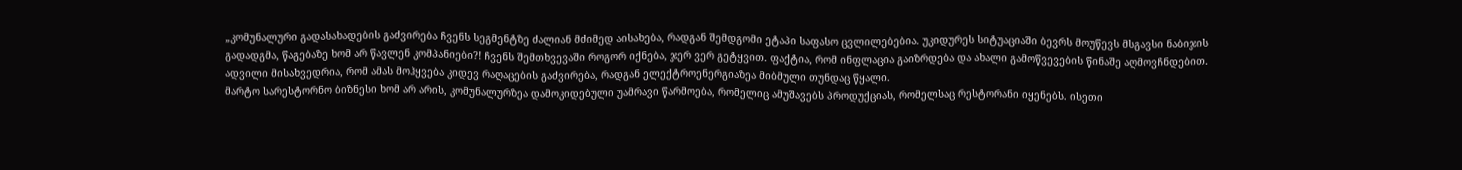„კომუნალური გადასახადების გაძვირება ჩვენს სეგმენტზე ძალიან მძიმედ აისახება, რადგან შემდგომი ეტაპი საფასო ცვლილებებია. უკიდურეს სიტუაციაში ბევრს მოუწევს მსგავსი ნაბიჯის გადადგმა, წაგებაზე ხომ არ წავლენ კომპანიები?! ჩვენს შემთხვევაში როგორ იქნება, ჯერ ვერ გეტყვით. ფაქტია, რომ ინფლაცია გაიზრდება და ახალი გამოწვევების წინაშე აღმოვჩნდებით. ადვილი მისახვედრია, რომ ამას მოჰყვება კიდევ რაღაცების გაძვირება, რადგან ელექტროენერგიაზეა მიბმული თუნდაც წყალი.
მარტო სარესტორნო ბიზნესი ხომ არ არის, კომუნალურზეა დამოკიდებული უამრავი წარმოება, რომელიც ამუშავებს პროდუქციას, რომელსაც რესტორანი იყენებს. ისეთი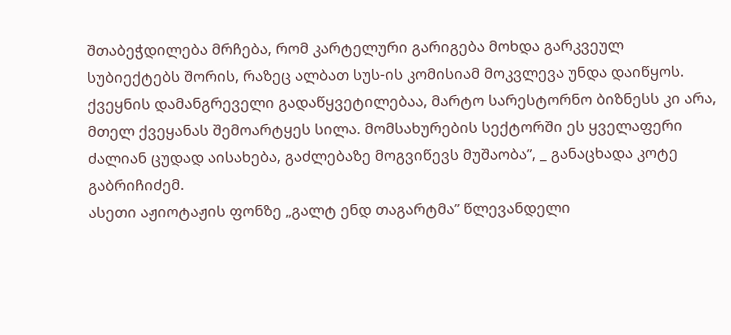შთაბეჭდილება მრჩება, რომ კარტელური გარიგება მოხდა გარკვეულ სუბიექტებს შორის, რაზეც ალბათ სუს-ის კომისიამ მოკვლევა უნდა დაიწყოს.
ქვეყნის დამანგრეველი გადაწყვეტილებაა, მარტო სარესტორნო ბიზნესს კი არა, მთელ ქვეყანას შემოარტყეს სილა. მომსახურების სექტორში ეს ყველაფერი ძალიან ცუდად აისახება, გაძლებაზე მოგვიწევს მუშაობა”, _ განაცხადა კოტე გაბრიჩიძემ.
ასეთი აჟიოტაჟის ფონზე „გალტ ენდ თაგარტმა” წლევანდელი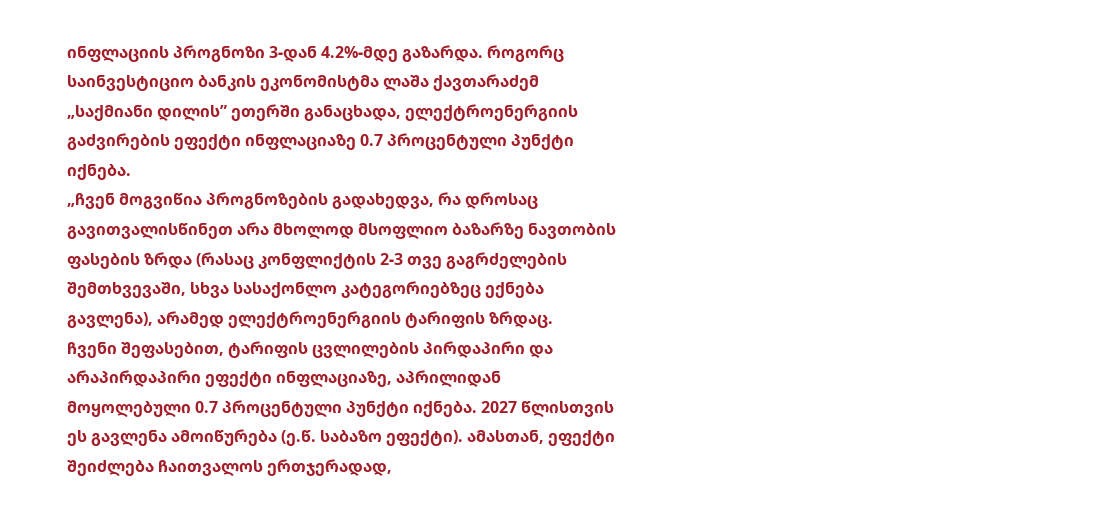ინფლაციის პროგნოზი 3-დან 4.2%-მდე გაზარდა. როგორც საინვესტიციო ბანკის ეკონომისტმა ლაშა ქავთარაძემ „საქმიანი დილის” ეთერში განაცხადა, ელექტროენერგიის გაძვირების ეფექტი ინფლაციაზე 0.7 პროცენტული პუნქტი იქნება.
„ჩვენ მოგვიწია პროგნოზების გადახედვა, რა დროსაც გავითვალისწინეთ არა მხოლოდ მსოფლიო ბაზარზე ნავთობის ფასების ზრდა (რასაც კონფლიქტის 2-3 თვე გაგრძელების შემთხვევაში, სხვა სასაქონლო კატეგორიებზეც ექნება გავლენა), არამედ ელექტროენერგიის ტარიფის ზრდაც.
ჩვენი შეფასებით, ტარიფის ცვლილების პირდაპირი და არაპირდაპირი ეფექტი ინფლაციაზე, აპრილიდან მოყოლებული 0.7 პროცენტული პუნქტი იქნება. 2027 წლისთვის ეს გავლენა ამოიწურება (ე.წ. საბაზო ეფექტი). ამასთან, ეფექტი შეიძლება ჩაითვალოს ერთჯერადად,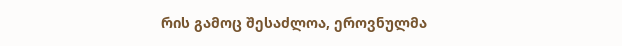რის გამოც შესაძლოა, ეროვნულმა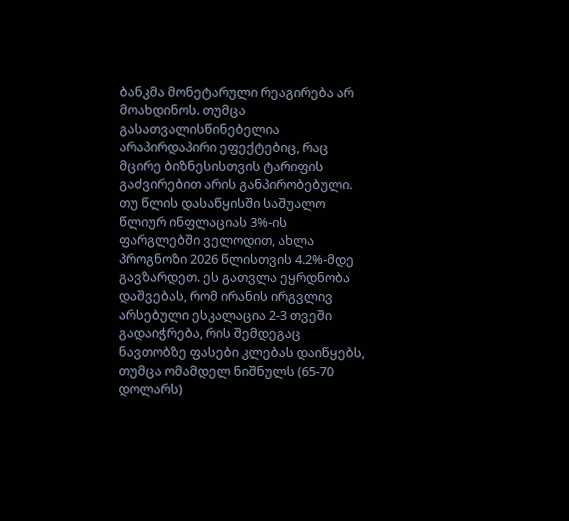ბანკმა მონეტარული რეაგირება არ მოახდინოს. თუმცა გასათვალისწინებელია არაპირდაპირი ეფექტებიც, რაც მცირე ბიზნესისთვის ტარიფის გაძვირებით არის განპირობებული.
თუ წლის დასაწყისში საშუალო წლიურ ინფლაციას 3%-ის ფარგლებში ველოდით, ახლა პროგნოზი 2026 წლისთვის 4.2%-მდე გავზარდეთ. ეს გათვლა ეყრდნობა დაშვებას, რომ ირანის ირგვლივ არსებული ესკალაცია 2-3 თვეში გადაიჭრება, რის შემდეგაც ნავთობზე ფასები კლებას დაიწყებს, თუმცა ომამდელ ნიშნულს (65-70 დოლარს)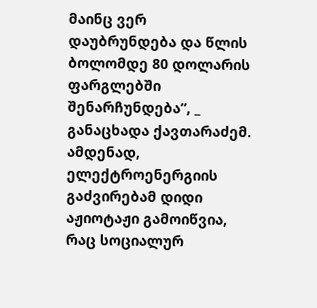მაინც ვერ დაუბრუნდება და წლის ბოლომდე 80 დოლარის ფარგლებში შენარჩუნდება”, _ განაცხადა ქავთარაძემ.
ამდენად, ელექტროენერგიის გაძვირებამ დიდი აჟიოტაჟი გამოიწვია, რაც სოციალურ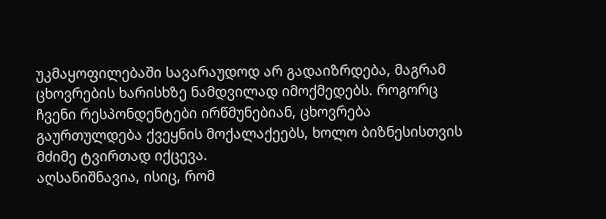უკმაყოფილებაში სავარაუდოდ არ გადაიზრდება, მაგრამ ცხოვრების ხარისხზე ნამდვილად იმოქმედებს. როგორც ჩვენი რესპონდენტები ირწმუნებიან, ცხოვრება გაურთულდება ქვეყნის მოქალაქეებს, ხოლო ბიზნესისთვის მძიმე ტვირთად იქცევა.
აღსანიშნავია, ისიც, რომ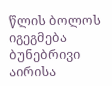წლის ბოლოს იგეგმება ბუნებრივი აირისა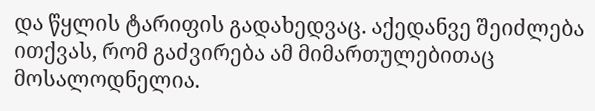და წყლის ტარიფის გადახედვაც. აქედანვე შეიძლება ითქვას, რომ გაძვირება ამ მიმართულებითაც მოსალოდნელია.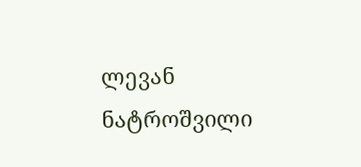ლევან ნატროშვილი